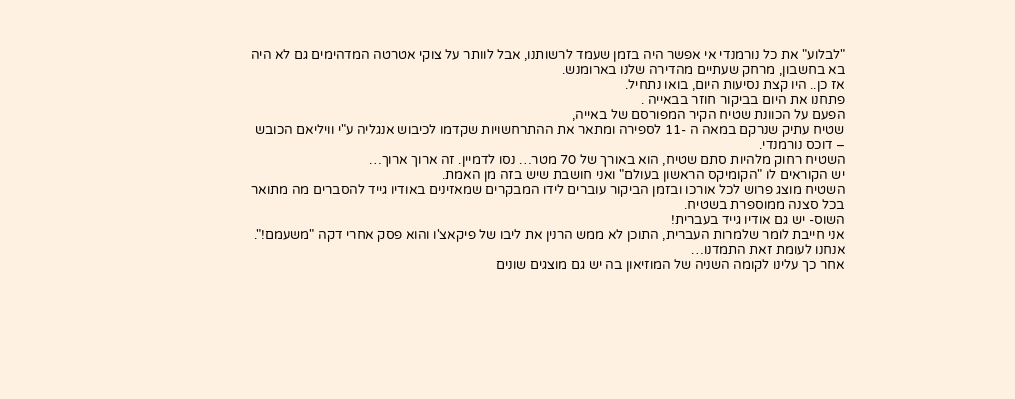"לבלוע" את כל נורמנדי אי אפשר היה בזמן שעמד לרשותנו, אבל לוותר על צוקי אטרטה המדהימים גם לא היה בא בחשבון, מרחק שעתיים מהדירה שלנו בארומנש.
אז כן.. היו קצת נסיעות היום, בואו נתחיל.
פתחנו את היום בביקור חוזר בבאייה .
הפעם על הכוונת שטיח הקיר המפורסם של באייה,
שטיח עתיק שנרקם במאה ה -11 לספירה ומתאר את ההתרחשויות שקדמו לכיבוש אנגליה ע"י וויליאם הכובש – דוכס נורמנדי.
השטיח רחוק מלהיות סתם שטיח, הוא באורך של 70 מטר… נסו לדמיין. זה ארוך ארוך…
יש הקוראים לו "הקומיקס הראשון בעולם" ואני חושבת שיש בזה מן האמת.
השטיח מוצג פרוש לכל אורכו ובזמן הביקור עוברים לידו המבקרים שמאזינים באודיו גייד להסברים מה מתואר בכל סצנה ממוספרת בשטיח.
השוס- יש גם אודיו גייד בעברית!
אני חייבת לומר שלמרות העברית, התוכן לא ממש הרנין את ליבו של פיקאצ'ו והוא פסק אחרי דקה "משעמם!". אנחנו לעומת זאת התמדנו…
אחר כך עלינו לקומה השניה של המוזיאון בה יש גם מוצגים שונים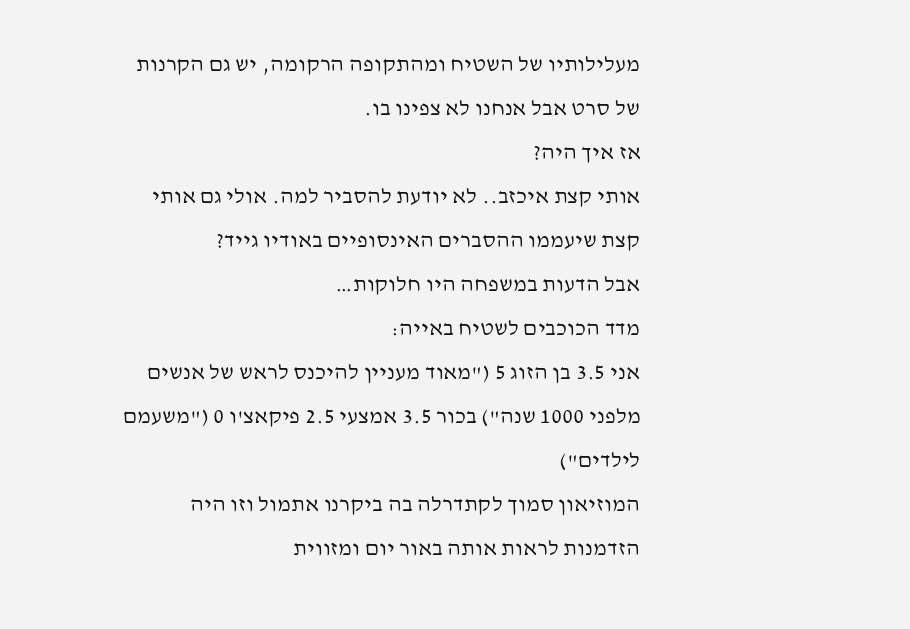מעלילותיו של השטיח ומהתקופה הרקומה, יש גם הקרנות של סרט אבל אנחנו לא צפינו בו.
אז איך היה?
אותי קצת איכזב.. לא יודעת להסביר למה. אולי גם אותי קצת שיעממו ההסברים האינסופיים באודיו גייד?
אבל הדעות במשפחה היו חלוקות…
מדד הכוכבים לשטיח באייה:
אני 3.5 בן הזוג 5 ("מאוד מעניין להיכנס לראש של אנשים מלפני 1000 שנה") בכור 3.5 אמצעי 2.5 פיקאצ'ו 0 ("משעמם לילדים")
המוזיאון סמוך לקתדרלה בה ביקרנו אתמול וזו היה הזדמנות לראות אותה באור יום ומזווית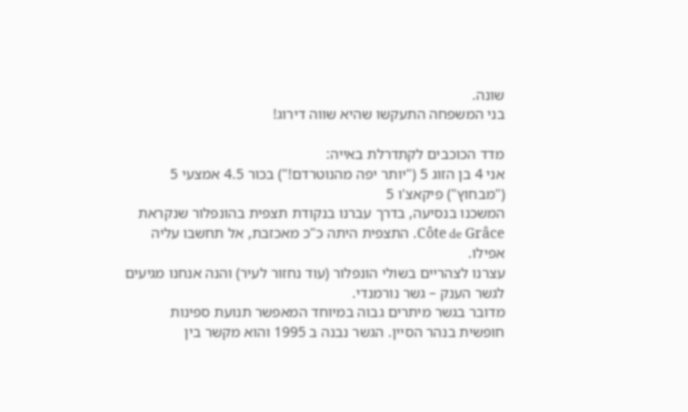שונה.
בני המשפחה התעקשו שהיא שווה דירוג!

מדד הכוכבים לקתדרלת באייה:
אני 4 בן הזוג 5 ("יותר יפה מהנוטרדם!") בכור 4.5 אמצעי 5 ("מבחוץ") פיקאצ'ו 5
המשכנו בנסיעה, בדרך עברנו בנקודת תצפית בהונפלור שנקראת Côte de Grâce. התצפית היתה כ"כ מאכזבת, אל תחשבו עליה אפילו.
עצרנו לצהריים בשולי הונפלור (עוד נחזור לעיר) והנה אנחנו מגיעים לגשר הענק – גשר נורמנדי.
מדובר בגשר מיתרים גבוה במיוחד המאפשר תנועת ספינות חופשית בנהר הסיין. הגשר נבנה ב 1995 והוא מקשר בין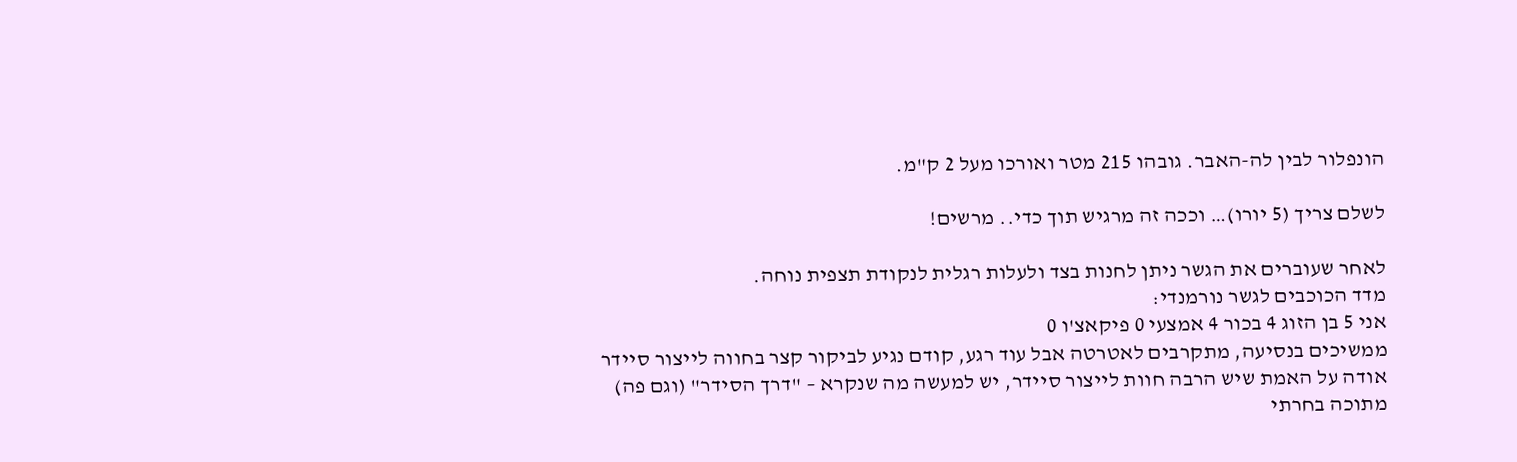הונפלור לבין לה-האבר. גובהו 215 מטר ואורכו מעל 2 ק"מ.

לשלם צריך (5 יורו)… וככה זה מרגיש תוך כדי.. מרשים!

לאחר שעוברים את הגשר ניתן לחנות בצד ולעלות רגלית לנקודת תצפית נוחה.
מדד הכוכבים לגשר נורמנדי:
אני 5 בן הזוג 4 בכור 4 אמצעי 0 פיקאצ'ו 0
ממשיכים בנסיעה, מתקרבים לאטרטה אבל עוד רגע, קודם נגיע לביקור קצר בחווה לייצור סיידר
אודה על האמת שיש הרבה חוות לייצור סיידר, יש למעשה מה שנקרא – "דרך הסידר" (וגם פה)
מתוכה בחרתי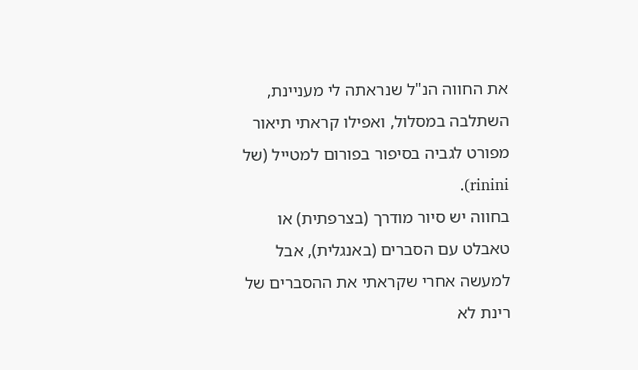את החווה הנ"ל שנראתה לי מעניינת, השתלבה במסלול, ואפילו קראתי תיאור מפורט לגביה בסיפור בפורום למטייל (של rinini).
בחווה יש סיור מודרך (בצרפתית) או טאבלט עם הסברים (באנגלית), אבל למעשה אחרי שקראתי את ההסברים של רינת לא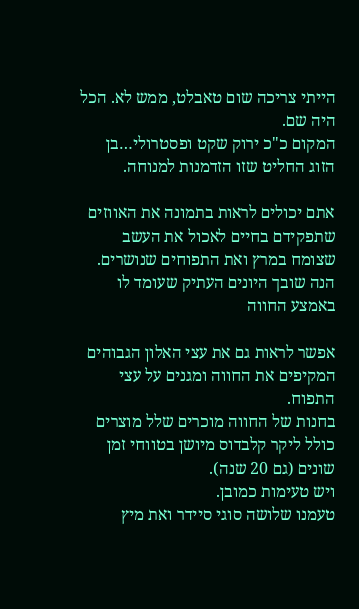הייתי צריכה שום טאבלט, ממש לא. הכל היה שם.
המקום כ"כ ירוק שקט ופסטרולי…בן הזוג החליט שזו הזדמנות למנוחה.

אתם יכולים לראות בתמונה את האווזים שתפקידם בחיים לאכול את העשב שצומח במרץ ואת התפוחים שנושרים.
הנה שובך היונים העתיק שעומד לו באמצע החווה

אפשר לראות גם את עצי האלון הגבוהים המקיפים את החווה ומגנים על עצי התפוח.
בחנות של החווה מוכרים שלל מוצרים כולל ליקר קלבדוס מיושן בטווחי זמן שונים (גם 20 שנה).
ויש טעימות כמובן.
טעמנו שלושה סוגי סיידר ואת מיץ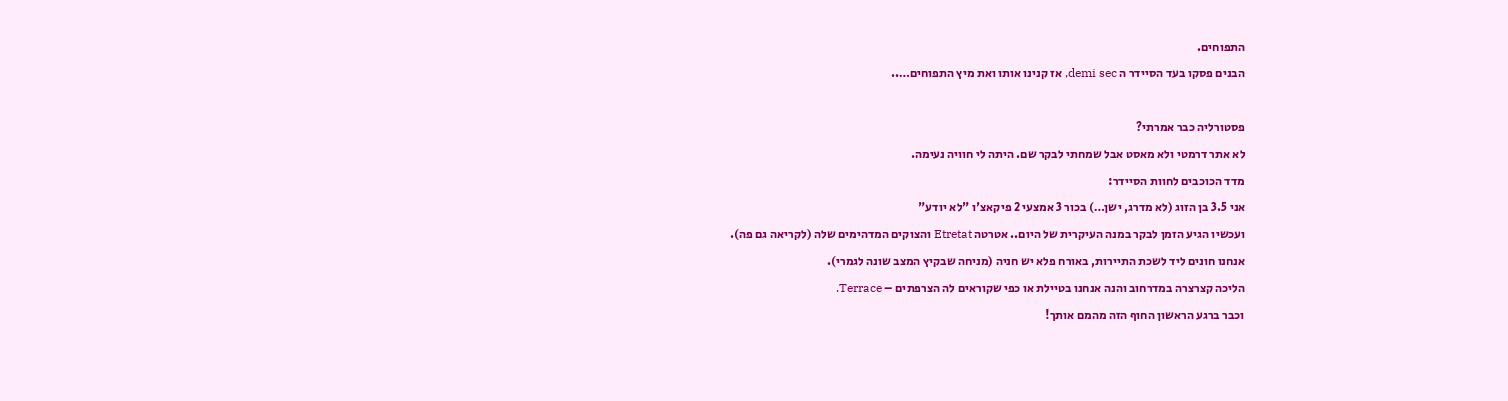התפוחים.
הבנים פסקו בעד הסיידר ה demi sec, אז קנינו אותו ואת מיץ התפוחים…..

פסטורליה כבר אמרתי?
לא אתר דרמטי ולא מאסט אבל שמחתי לבקר שם. היתה לי חוויה נעימה.
מדד הכוכבים לחוות הסיידר:
אני 3.5 בן הזוג (לא מדרג, ישן…) בכור 3 אמצעי 2 פיקאצ'ו "לא יודע"
ועכשיו הגיע הזמן לבקר במנה העיקרית של היום.. אטרטה Etretat והצוקים המדהימים שלה (לקריאה גם פה).
אנחנו חונים ליד לשכת התיירות, באורח פלא יש חניה (מניחה שבקיץ המצב שונה לגמרי).
הליכה קצרצרה במדרחוב והנה אנחנו בטיילת או כפי שקוראים לה הצרפתים – Terrace.
וכבר ברגע הראשון החוף הזה מהמם אותך!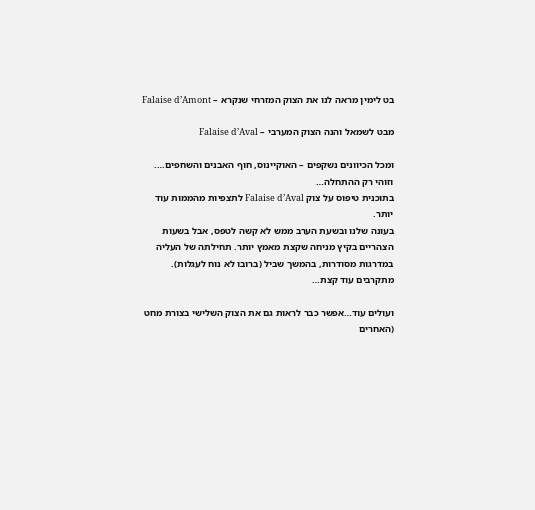בט לימין מראה לנו את הצוק המזרחי שנקרא – Falaise d’Amont

מבט לשמאל והנה הצוק המערבי – Falaise d’Aval

ומכל הכיוונים נשקפים – האוקיינוס, חוף האבנים והשחפים….
וזוהי רק ההתחלה…
בתוכנית טיפוס על צוק Falaise d’Aval לתצפיות מהממות עוד יותר.
בעונה שלנו ובשעת הערב ממש לא קשה לטפס, אבל בשעות הצהריים בקיץ מניחה שקצת מאמץ יותר. תחילתה של העליה במדרגות מסודרות, בהמשך שביל (ברובו לא נוח לעגלות).
מתקרבים עוד קצת…

ועולים עוד…אפשר כבר לראות גם את הצוק השלישי בצורת מחט (האחרים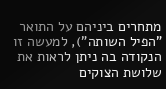מתחרים ביניהם על התואר "הפיל השותה"), למעשה זו הנקודה בה ניתן לראות את שלושת הצוקים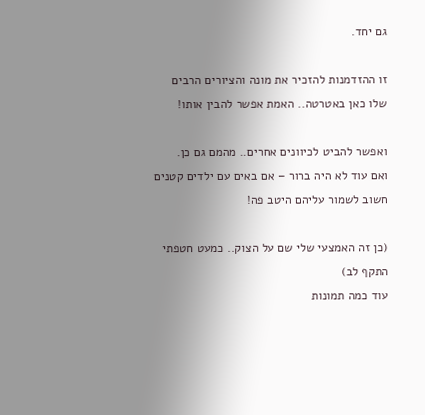גם יחד.

זו ההזדמנות להזכיר את מונה והציורים הרבים שלו כאן באטרטה.. האמת אפשר להבין אותו!

ואפשר להביט לכיוונים אחרים.. מהמם גם כן.
ואם עוד לא היה ברור – אם באים עם ילדים קטנים חשוב לשמור עליהם היטב פה!

(כן זה האמצעי שלי שם על הצוק.. כמעט חטפתי התקף לב)
עוד כמה תמונות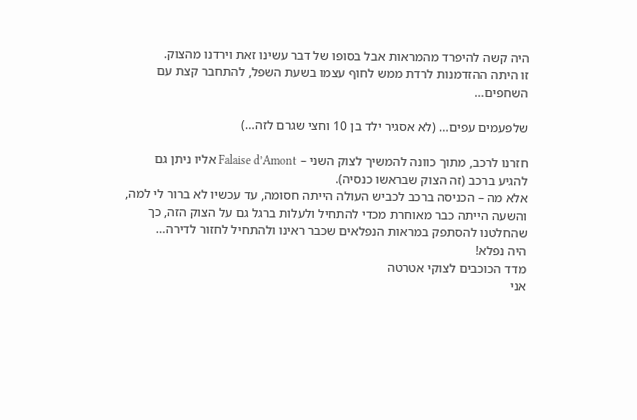היה קשה להיפרד מהמראות אבל בסופו של דבר עשינו זאת וירדנו מהצוק.
זו היתה ההזדמנות לרדת ממש לחוף עצמו בשעת השפל, להתחבר קצת עם השחפים…

שלפעמים עפים… (לא אסגיר ילד בן 10 וחצי שגרם לזה…)

חזרנו לרכב, מתוך כוונה להמשיך לצוק השני – Falaise d’Amont אליו ניתן גם להגיע ברכב (זה הצוק שבראשו כנסיה).
אלא מה – הכניסה ברכב לכביש העולה הייתה חסומה, עד עכשיו לא ברור לי למה, והשעה הייתה כבר מאוחרת מכדי להתחיל ולעלות ברגל גם על הצוק הזה, כך שהחלטנו להסתפק במראות הנפלאים שכבר ראינו ולהתחיל לחזור לדירה…
היה נפלא!
מדד הכוכבים לצוקי אטרטה
אני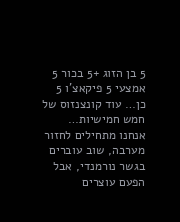5 בן הזוג +5 בכור 5 אמצעי 5 פיקאצ'ו 5
כן… עוד קונצנזוס של חמש חמישיות…
אנחנו מתחילים לחזור מערבה, שוב עוברים בגשר נורמנדי, אבל הפעם עוצרים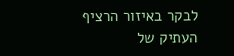לבקר באיזור הרציף העתיק של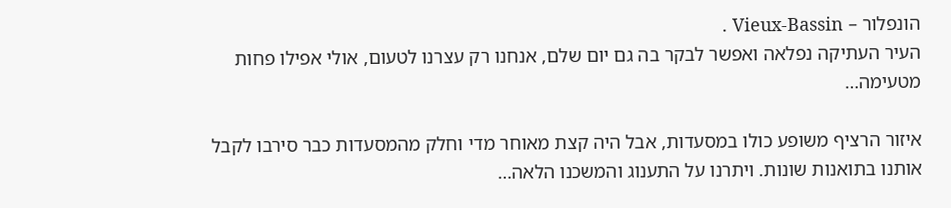הונפלור – Vieux-Bassin .
העיר העתיקה נפלאה ואפשר לבקר בה גם יום שלם, אנחנו רק עצרנו לטעום, אולי אפילו פחות מטעימה…

איזור הרציף משופע כולו במסעדות, אבל היה קצת מאוחר מדי וחלק מהמסעדות כבר סירבו לקבל אותנו בתואנות שונות. ויתרנו על התענוג והמשכנו הלאה…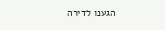הגענו לדירה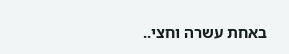באחת עשרה וחצי..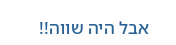אבל היה שווה!!